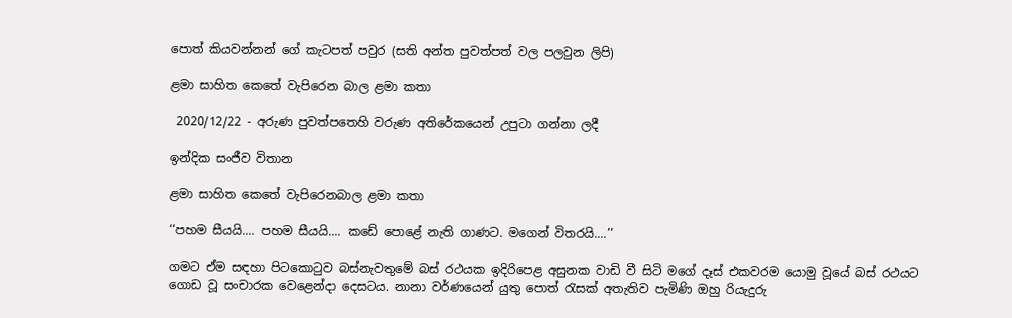පොත් කියවන්නන් ගේ කැටපත් පවුර (සති අන්ත පුවත්පත් වල පලවුන ලිපි)

ළමා සාහිත කෙතේ වැපිරෙන බාල ළමා කතා

 2020/12/22 - අරුණ පුවත්පතෙහි වරුණ අතිරේකයෙන් උපුටා ගන්නා ලදී

ඉන්දික සංජීව විතාන

ළමා සාහිත කෙතේ වැපිරෙනබාල ළමා කතා

‘‘පහම සීයයි.... පහම සීයයි.... කඩේ පොළේ නැති ගාණට. මගෙන් විතරයි....’’

ගමට ඒම සඳහා පිටකොටුව බස්නැවතුමේ බස් රථයක ඉදිරිපෙළ අසුනක වාඩි වී සිටි මගේ දෑස් එකවරම යොමු වූයේ බස් රථයට ගොඩ වූ සංචාරක වෙළෙන්දා දෙසටය. නානා වර්ණයෙන් යුතු පොත් රැසක් අතැතිව පැමිණි ඔහු රියැදුරු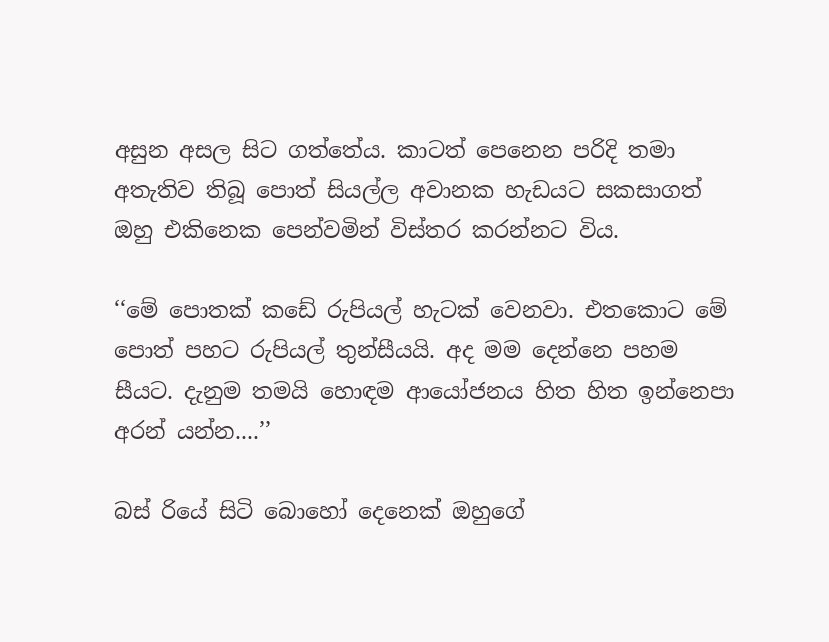අසුන අසල සිට ගත්තේය. කාටත් පෙනෙන පරිදි තමා අතැතිව තිබූ පොත් සියල්ල අවානක හැඩයට සකසාගත් ඔහු එකිනෙක පෙන්වමින් විස්තර කරන්නට විය.

‘‘මේ පොතක් කඩේ රුපියල් හැටක් වෙනවා. එතකොට මේ පොත් පහට රුපියල් තුන්සීයයි. අද මම දෙන්නෙ පහම සීයට. දැනුම තමයි හොඳම ආයෝජනය හිත හිත ඉන්නෙපා අරන් යන්න....’’

බස් රියේ සිටි බොහෝ දෙනෙක් ඔහුගේ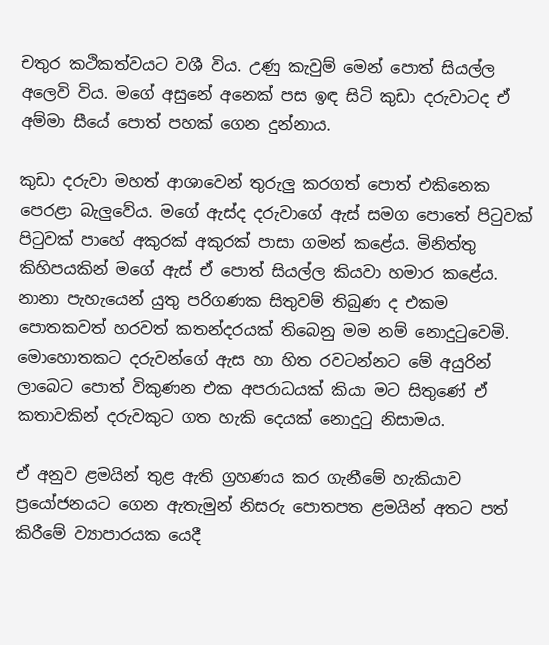චතුර කථිකත්වයට වශී විය. උණු කැවුම් මෙන් පොත් සියල්ල අලෙවි විය. මගේ අසුනේ අනෙක් පස ඉඳ සිටි කුඩා දරුවාටද ඒ අම්මා සීයේ පොත් පහක් ගෙන දුන්නාය.

කුඩා දරුවා මහත් ආශාවෙන් තුරුලු කරගත් පොත් එකිනෙක පෙරළා බැලුවේය. මගේ ඇස්ද දරුවාගේ ඇස් සමග පොතේ පිටුවක් පිටුවක් පාහේ අකුරක් අකුරක් පාසා ගමන් කළේය. මිනිත්තු කිහිපයකින් මගේ ඇස් ඒ පොත් සියල්ල කියවා හමාර කළේය. නානා පැහැයෙන් යුතු පරිගණක සිතුවම් තිබුණ ද එකම පොතකවත් හරවත් කතන්දරයක් තිබෙනු මම නම් නොදුටුවෙමි. මොහොතකට දරුවන්ගේ ඇස හා හිත රවටන්නට මේ අයුරින් ලාබෙට පොත් විකුණන එක අපරාධයක් කියා මට සිතුණේ ඒ කතාවකින් දරුවකුට ගත හැකි දෙයක් නොදුටු නිසාමය.

ඒ අනුව ළමයින් තුළ ඇති ග්‍රහණය කර ගැනීමේ හැකියාව ප්‍රයෝජනයට ගෙන ඇතැමුන් නිසරු පොතපත ළමයින් අතට පත් කිරීමේ ව්‍යාපාරයක යෙදී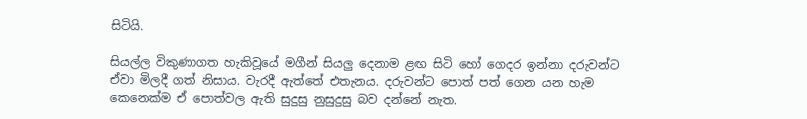සිටියි.

සියල්ල විකුණාගත හැකිවූයේ මගීන් සියලු දෙනාම ළඟ සිටි හෝ ගෙදර ඉන්නා දරුවන්ට ඒවා මිලදී ගත් නිසාය. වැරදී ඇත්තේ එතැනය. දරුවන්ට පොත් පත් ගෙන යන හැම කෙනෙක්ම ඒ පොත්වල ඇති සුදුසු නුසුදුසු බව දන්නේ නැත.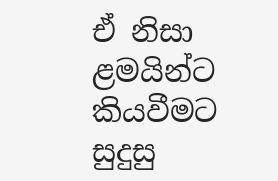ඒ නිසා ළමයින්ට කියවීමට සුදුසු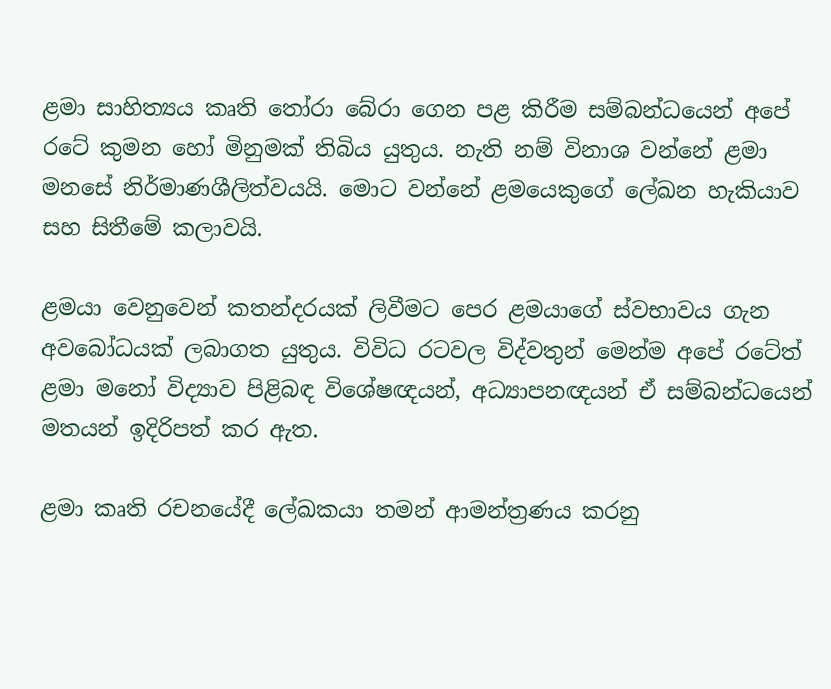ළමා සාහිත්‍යය කෘති තෝරා බේරා ගෙන පළ කිරීම සම්බන්ධයෙන් අපේ රටේ කුමන හෝ මිනුමක් තිබිය යුතුය. නැති නම් විනාශ වන්නේ ළමා මනසේ නිර්මාණශීලිත්වයයි. මොට වන්නේ ළමයෙකුගේ ලේඛන හැකියාව සහ සිතීමේ කලාවයි.

ළමයා වෙනුවෙන් කතන්දරයක් ලිවීමට පෙර ළමයාගේ ස්වභාවය ගැන අවබෝධයක් ලබාගත යුතුය. විවිධ රටවල විද්වතුන් මෙන්ම අපේ රටේත් ළමා මනෝ විද්‍යාව පිළිබඳ විශේෂඥයන්, අධ්‍යාපනඥයන් ඒ සම්බන්ධයෙන් මතයන් ඉදිරිපත් කර ඇත.

ළමා කෘති රචනයේදී ලේඛකයා තමන් ආමන්ත්‍රණය කරනු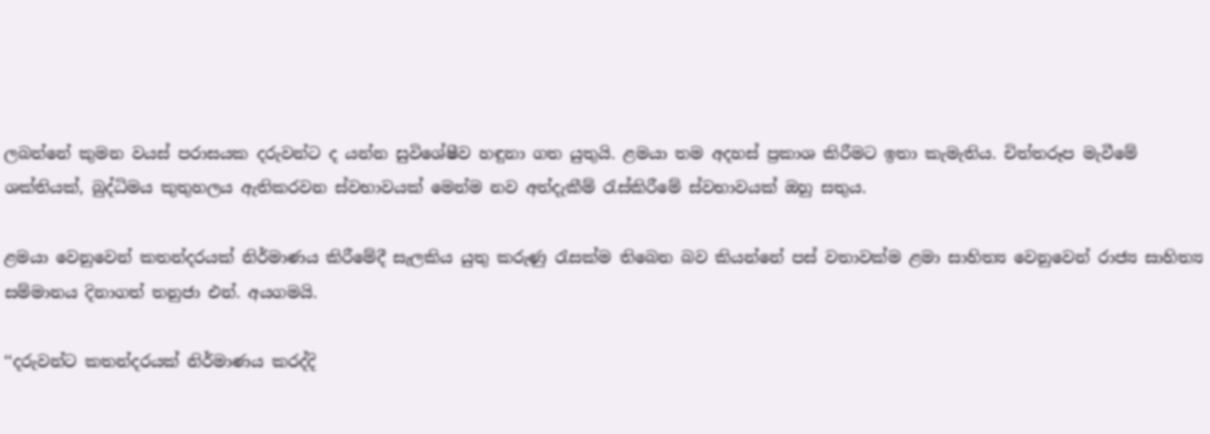ලබන්නේ කුමන වයස් පරාසයක දරුවන්ට ද යන්න සුවිශේෂීව හඳුනා ගත යුතුයි. ළමයා තම අදහස් ප්‍රකාශ කිරීමට ඉතා කැමැතිය. චිත්තරූප මැවීමේ ශක්තියක්, බුද්ධිමය කුතුහලය ඇතිකරවන ස්වභාවයක් මෙන්ම නව අත්දැකීම් රැස්කිරීමේ ස්වභාවයක් ඔහු සතුය.

ළමයා වෙනුවෙන් කතන්දරයක් නිර්මාණය කිරීමේදී සැලකිය යුතු කරුණු රැසක්ම තිබෙන බව කියන්නේ පස් වතාවක්ම ළමා සාහිත්‍ය වෙනුවෙන් රාජ්‍ය සාහිත්‍ය සම්මානය දිනාගත් තනුජා එන්. අයගමයි.

‘‘දරුවන්ට කතන්දරයක් නිර්මාණය කරද්දි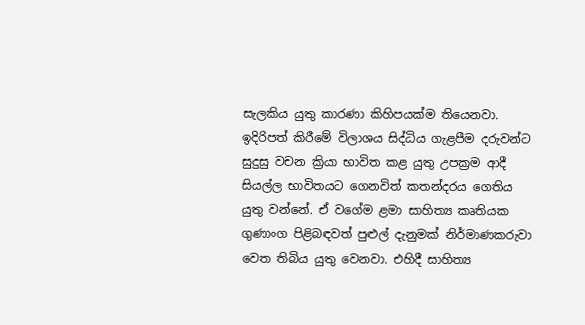සැලකිය යුතු කාරණා කිහිපයක්ම තියෙනවා. ඉදිරිපත් කිරීමේ විලාශය සිද්ධිය ගැළපීම දරුවන්ට සුදුසු වචන ක්‍රියා භාවිත කළ යුතු උපක්‍රම ආදී සියල්ල භාවිතයට ගෙනවිත් කතන්දරය ගෙතිය යුතු වන්නේ. ඒ වගේම ළමා සාහිත්‍ය කෘතියක ගුණාංග පිළිබඳවත් පුළුල් දැනුමක් නිර්මාණකරුවා වෙත තිබිය යුතු වෙනවා. එහිදී සාහිත්‍ය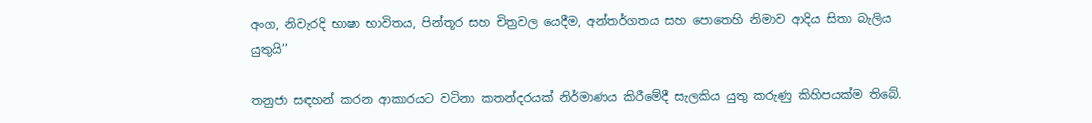අංග, නිවැරදි භාෂා භාවිතය, පින්තූර සහ චිත්‍රවල යෙදීම, අන්තර්ගතය සහ පොතෙහි නිමාව ආදිය සිතා බැලිය යුතුයි’’

තනුජා සඳහන් කරන ආකාරයට වටිනා කතන්දරයක් නිර්මාණය කිරීමේදී සැලකිය යුතු කරුණු කිහිපයක්ම තිබේ.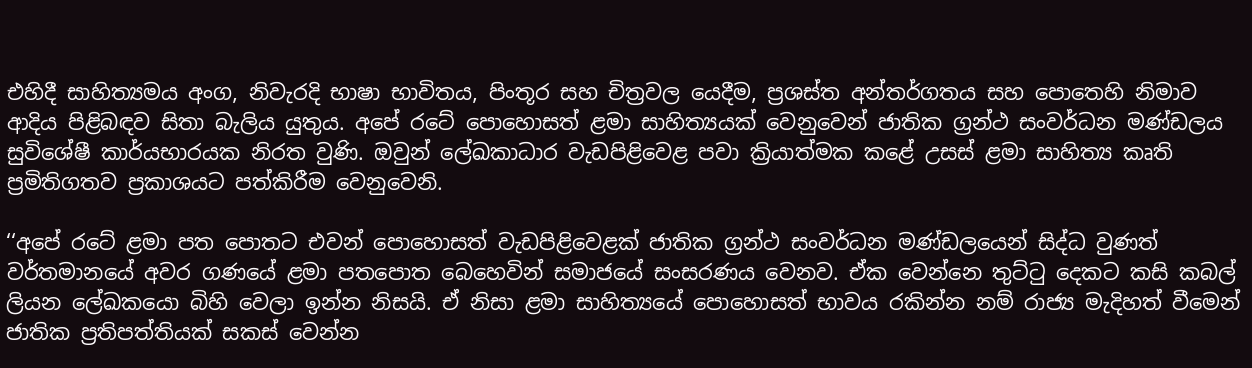එහිදී සාහිත්‍යමය අංග, නිවැරදි භාෂා භාවිතය, පිංතූර සහ චිත්‍රවල යෙදීම, ප්‍රශස්ත අන්තර්ගතය සහ පොතෙහි නිමාව ආදිය පිළිබඳව සිතා බැලිය යුතුය. අපේ රටේ පොහොසත් ළමා සාහිත්‍යයක් වෙනුවෙන් ජාතික ග්‍රන්ථ සංවර්ධන මණ්ඩලය සුවිශේෂී කාර්යභාරයක නිරත වුණි. ඔවුන් ලේඛකාධාර වැඩපිළිවෙළ පවා ක්‍රියාත්මක කළේ උසස් ළමා සාහිත්‍ය කෘති ප්‍රමිතිගතව ප්‍රකාශයට පත්කිරීම වෙනුවෙනි.

‘‘අපේ රටේ ළමා පත පොතට එවන් පොහොසත් වැඩපිළිවෙළක් ජාතික ග්‍රන්ථ සංවර්ධන මණ්ඩලයෙන් සිද්ධ වුණත් වර්තමානයේ අවර ගණයේ ළමා පතපොත බෙහෙවින් සමාජයේ සංසරණය වෙනව. ඒක වෙන්නෙ තුට්ටු දෙකට කසි කබල් ලියන ලේඛකයො බිහි වෙලා ඉන්න නිසයි. ඒ නිසා ළමා සාහිත්‍යයේ පොහොසත් භාවය රකින්න නම් රාජ්‍ය මැදිහත් වීමෙන් ජාතික ප්‍රතිපත්තියක් සකස් වෙන්න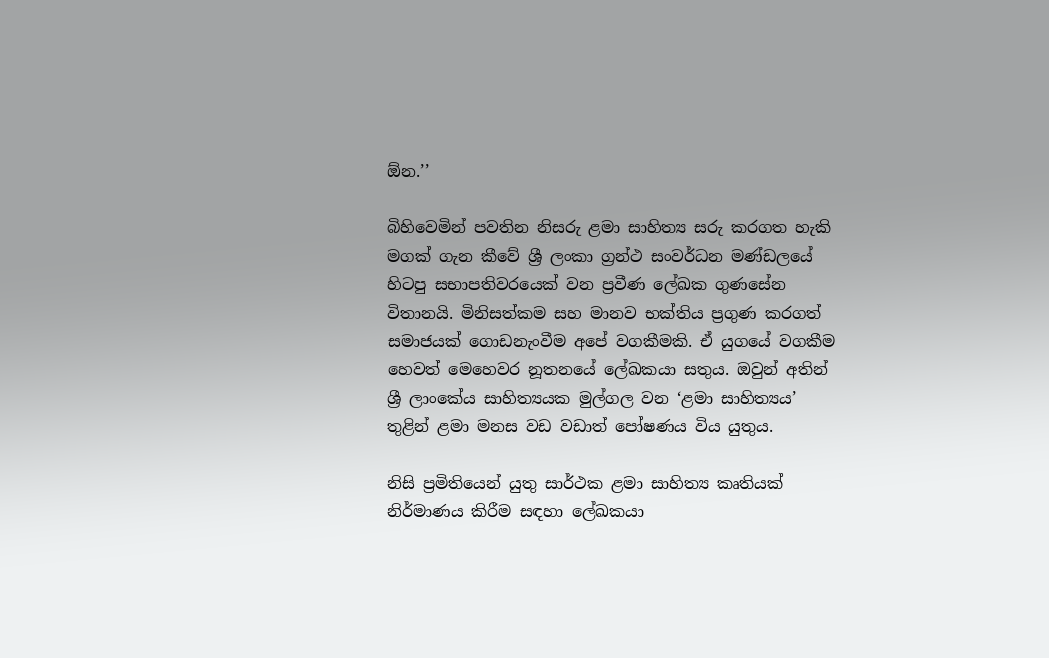ඕන.’’

බිහිවෙමින් පවතින නිසරු ළමා සාහිත්‍ය සරු කරගත හැකි මගක් ගැන කීවේ ශ්‍රී ලංකා ග්‍රන්ථ සංවර්ධන මණ්ඩලයේ හිටපු සභාපතිවරයෙක් වන ප්‍රවීණ ලේඛක ගුණසේන විතානයි. මිනිසත්කම සහ මානව භක්තිය ප්‍රගුණ කරගත් සමාජයක් ගොඩනැංවීම අපේ වගකීමකි. ඒ යුගයේ වගකීම හෙවත් මෙහෙවර නූතනයේ ලේඛකයා සතුය. ඔවුන් අතින් ශ්‍රී ලාංකේය සාහිත්‍යයක මුල්ගල වන ‘ළමා සාහිත්‍යය’ තුළින් ළමා මනස වඩ වඩාත් පෝෂණය විය යුතුය.

නිසි ප්‍රමිතියෙන් යුතු සාර්ථක ළමා සාහිත්‍ය කෘතියක් නිර්මාණය කිරීම සඳහා ලේඛකයා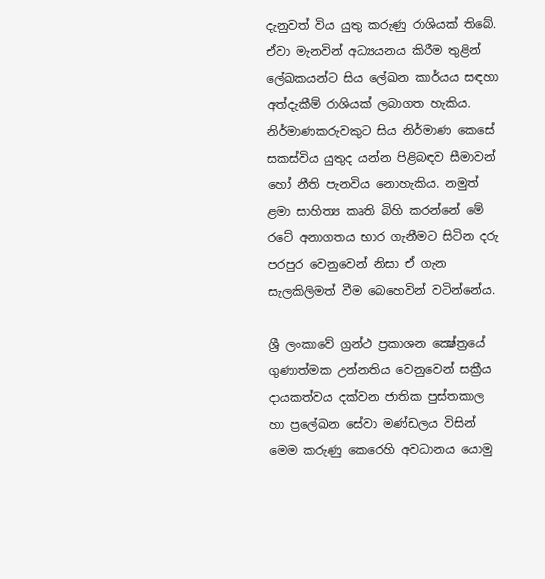දැනුවත් විය යුතු කරුණු රාශියක් තිබේ. ඒවා මැනවින් අධ්‍යයනය කිරීම තුළින් ලේඛකයන්ට සිය ලේඛන කාර්යය සඳහා අත්දැකීම් රාශියක් ලබාගත හැකිය. නිර්මාණකරුවකුට සිය නිර්මාණ කෙසේ සකස්විය යුතුද යන්න පිළිබඳව සීමාවන් හෝ නීති පැනවිය නොහැකිය. නමුත් ළමා සාහිත්‍ය කෘති බිහි කරන්නේ මේ රටේ අනාගතය භාර ගැනීමට සිටින දරු පරපුර වෙනුවෙන් නිසා ඒ ගැන සැලකිලිමත් වීම බෙහෙවින් වටින්නේය.

ශ්‍රී ලංකාවේ ග්‍රන්ථ ප්‍රකාශන ක්‍ෂේත්‍රයේ ගුණාත්මක උන්නතිය වෙනුවෙන් සක්‍රීය දායකත්වය දක්වන ජාතික පුස්තකාල හා ප්‍රලේඛන සේවා මණ්ඩලය විසින් මෙම කරුණු කෙරෙහි අවධානය යොමු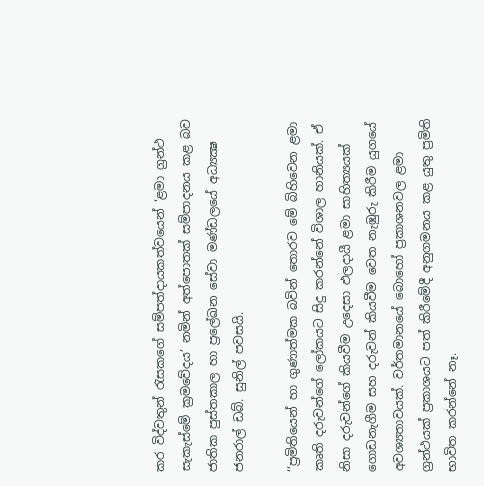කර විද්වතුන් රැසකගේ සම්පත්දායකත්වයෙන් ‘ළමා ග්‍රන්ථ සැකැස්මේ ක්‍රමවේදය’ නමින් අත්පොතක් සම්පාදනය කළ බව ජාතික පුස්තකාල හා ප්‍රලේඛන සේවා මණ්ඩලයේ අධ්‍යක්‍ෂ ජනරාල් ඩබ්. සුනිල් පවසයි.

‘‘ප්‍රමිතියෙන් හා ගුණාත්මක බවින් තොරව මේ බිහිවෙන ළමා කෘති දරුවන්ගේ ලෝකයට සිදු කරන්නේ විශාල හානියක්. ඒ නිසා දරුවන්ගේ කියවීම උදෙසා ඵලදායී ළමා සාහිත්‍යයක් ගොඩනැගීම සහ දරුවන් කියවීම වෙත නැඹුරු කිරීම යුගයේ අවශ්‍යතාවයක්. වර්තමානයේ බොහෝ ප්‍රකාශනවල ළමා ග්‍රන්ථයක් ප්‍රකාශයට පත් කිරීමේදී අනුගමනය කළ යුතු ප්‍රමිති භාවිත කරන්නේ නෑ.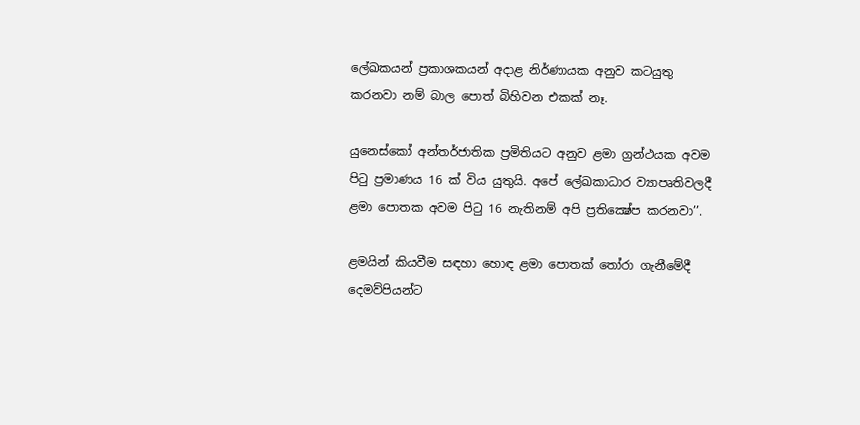ලේඛකයන් ප්‍රකාශකයන් අදාළ නිර්ණායක අනුව කටයුතු කරනවා නම් බාල පොත් බිහිවන එකක් නෑ.

යුනෙස්කෝ අන්තර්ජාතික ප්‍රමිතියට අනුව ළමා ග්‍රන්ථයක අවම පිටු ප්‍රමාණය 16 ක් විය යුතුයි. අපේ ලේඛකාධාර ව්‍යාපෘතිවලදී ළමා පොතක අවම පිටු 16 නැතිනම් අපි ප්‍රතික්‍ෂේප කරනවා’’.

ළමයින් කියවීම සඳහා හොඳ ළමා පොතක් තෝරා ගැනීමේදී දෙමව්පියන්ට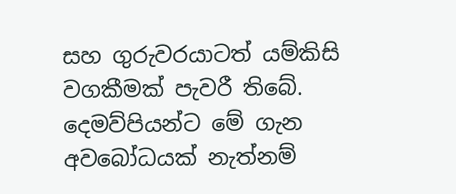සහ ගුරුවරයාටත් යම්කිසි වගකීමක් පැවරී තිබේ. දෙමව්පියන්ට මේ ගැන අවබෝධයක් නැත්නම්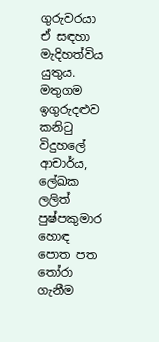ගුරුවරයා ඒ සඳහා මැදිහත්විය යුතුය. මතුගම ඉගුරුදළුව කනිටු විදුහලේ ආචාර්ය, ලේඛක ලලිත් පුෂ්පකුමාර හොඳ පොත පත තෝරා ගැනීම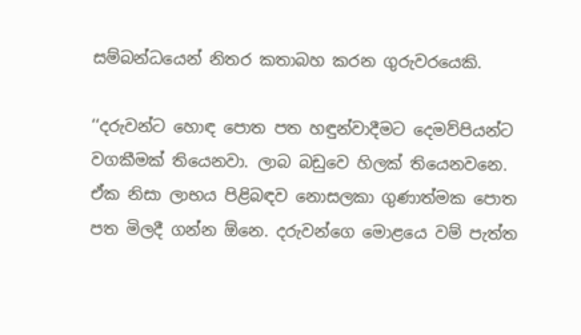සම්බන්ධයෙන් නිතර කතාබහ කරන ගුරුවරයෙකි.

‘‘දරුවන්ට හොඳ පොත පත හඳුන්වාදීමට දෙමව්පියන්ට වගකීමක් තියෙනවා. ලාබ බඩුවෙ හිලක් තියෙනවනෙ. ඒක නිසා ලාභය පිළිබඳව නොසලකා ගුණාත්මක පොත පත මිලදී ගන්න ඕනෙ. දරුවන්ගෙ මොළයෙ වම් පැත්ත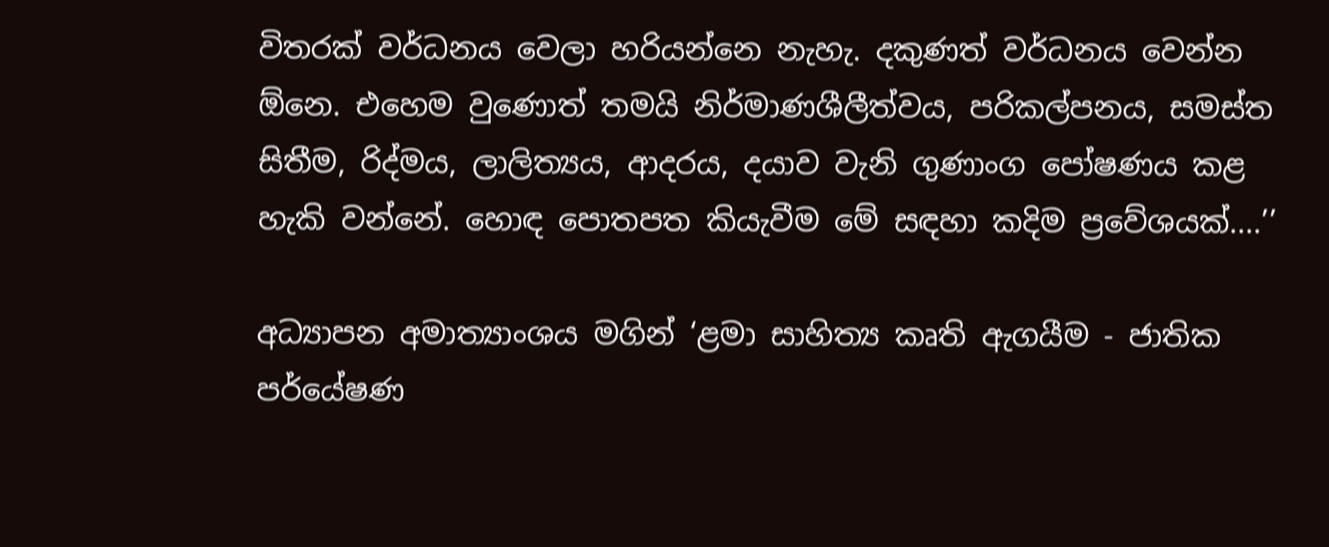විතරක් වර්ධනය වෙලා හරියන්නෙ නැහැ. දකුණත් වර්ධනය වෙන්න ඕනෙ. එහෙම වුණොත් තමයි නිර්මාණශීලීත්වය, පරිකල්පනය, සමස්ත සිතීම, රිද්මය, ලාලිත්‍යය, ආදරය, දයාව වැනි ගුණාංග පෝෂණය කළ හැකි වන්නේ. හොඳ පොතපත කියැවීම මේ සඳහා කදිම ප්‍රවේශයක්....’’

අධ්‍යාපන අමාත්‍යාංශය මගින් ‘ළමා සාහිත්‍ය කෘති ඇගයීම - ජාතික පර්‌යේෂණ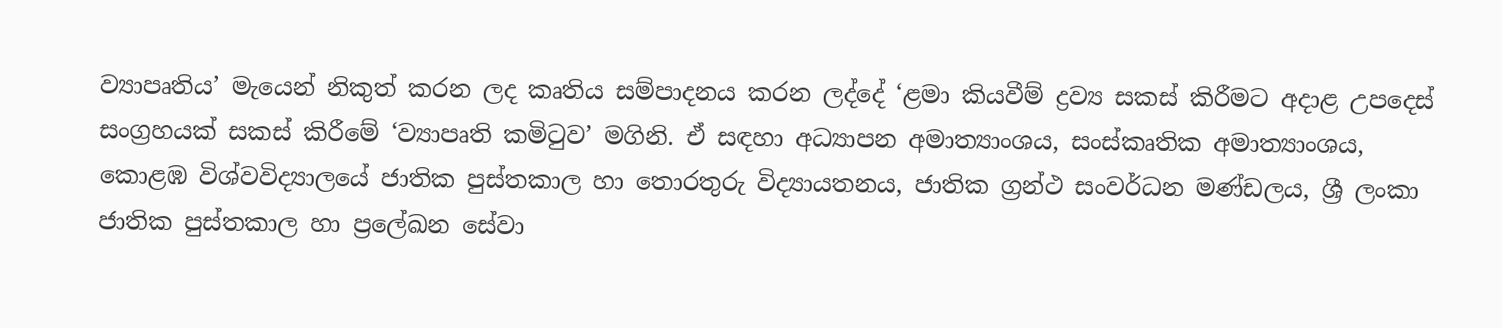ව්‍යාපෘතිය’ මැයෙන් නිකුත් කරන ලද කෘතිය සම්පාදනය කරන ලද්දේ ‘ළමා කියවීම් ද්‍රව්‍ය සකස් කිරීමට අදාළ උපදෙස් සංග්‍රහයක් සකස් කිරීමේ ‘ව්‍යාපෘති කමිටුව’ මගිනි. ඒ සඳහා අධ්‍යාපන අමාත්‍යාංශය, සංස්කෘතික අමාත්‍යාංශය, කොළඹ විශ්වවිද්‍යාලයේ ජාතික පුස්තකාල හා තොරතුරු විද්‍යායතනය, ජාතික ග්‍රන්ථ සංවර්ධන මණ්ඩලය, ශ්‍රී ලංකා ජාතික පුස්තකාල හා ප්‍රලේඛන සේවා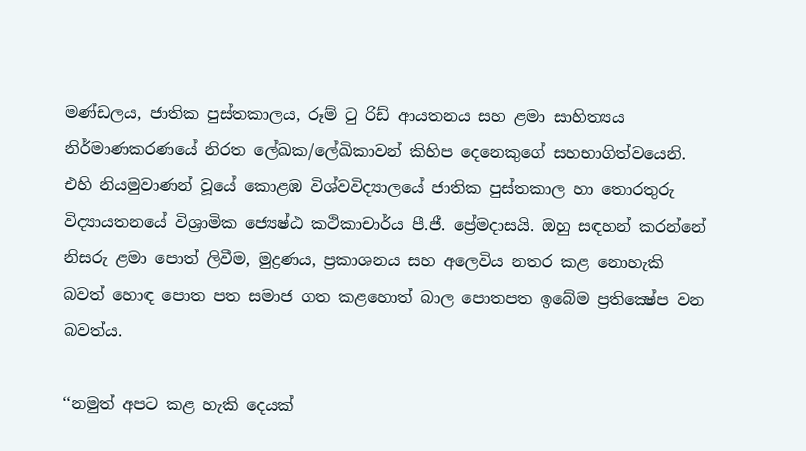මණ්ඩලය, ජාතික පුස්තකාලය, රූම් ටු රිඩ් ආයතනය සහ ළමා සාහිත්‍යය නිර්මාණකරණයේ නිරත ලේඛක/ලේඛිකාවන් කිහිප දෙනෙකුගේ සහභාගිත්වයෙනි. එහි නියමුවාණන් වූයේ කොළඹ විශ්වවිද්‍යාලයේ ජාතික පුස්තකාල හා තොරතුරු විද්‍යායතනයේ විශ්‍රාමික ජ්‍යෙෂ්ඨ කථිකාචාර්ය පී.ජී. ප්‍රේමදාසයි. ඔහු සඳහන් කරන්නේ නිසරු ළමා පොත් ලිවීම, මුද්‍රණය, ප්‍රකාශනය සහ අලෙවිය නතර කළ නොහැකි බවත් හොඳ පොත පත සමාජ ගත කළහොත් බාල පොතපත ඉබේම ප්‍රතික්‍ෂේප වන බවත්ය.

‘‘නමුත් අපට කළ හැකි දෙයක්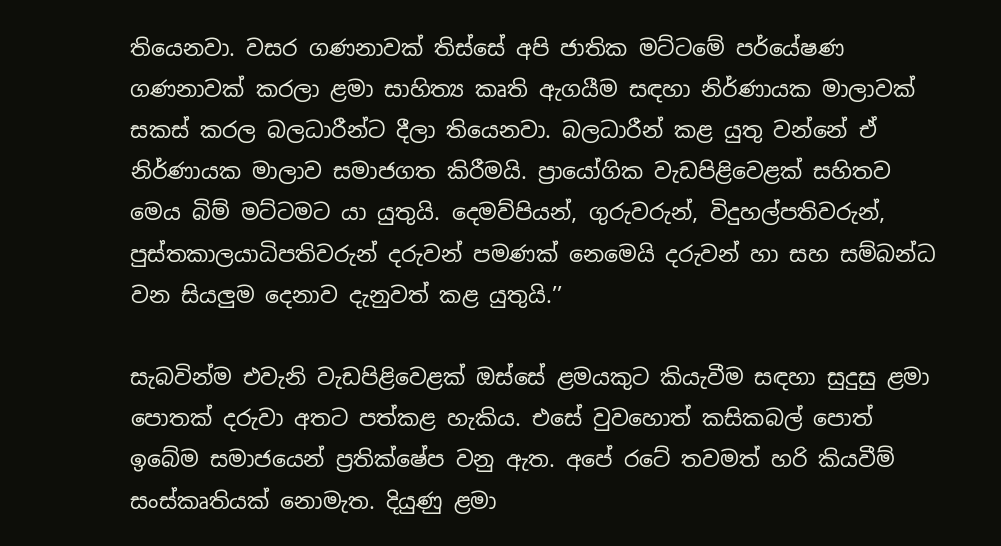තියෙනවා. වසර ගණනාවක් තිස්සේ අපි ජාතික මට්ටමේ පර්‌යේෂණ ගණනාවක් කරලා ළමා සාහිත්‍ය කෘති ඇගයීම සඳහා නිර්ණායක මාලාවක් සකස් කරල බලධාරීන්ට දීලා තියෙනවා. බලධාරීන් කළ යුතු වන්නේ ඒ නිර්ණායක මාලාව සමාජගත කිරීමයි. ප්‍රායෝගික වැඩපිළිවෙළක් සහිතව මෙය බිම් මට්ටමට යා යුතුයි. දෙමව්පියන්, ගුරුවරුන්, විදුහල්පතිවරුන්, පුස්තකාලයාධිපතිවරුන් දරුවන් පමණක් නෙමෙයි දරුවන් හා සහ සම්බන්ධ වන සියලුම දෙනාව දැනුවත් කළ යුතුයි.’’

සැබවින්ම එවැනි වැඩපිළිවෙළක් ඔස්සේ ළමයකුට කියැවීම සඳහා සුදුසු ළමා පොතක් දරුවා අතට පත්කළ හැකිය. එසේ වුවහොත් කසිකබල් පොත් ඉබේම සමාජයෙන් ප්‍රතික්ෂේප වනු ඇත. අපේ රටේ තවමත් හරි කියවීම් සංස්කෘතියක් නොමැත. දියුණු ළමා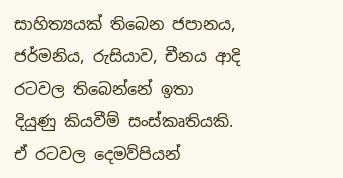සාහිත්‍යයක් තිබෙන ජපානය, ජර්මනිය, රුසියාව, චීනය ආදි රටවල තිබෙන්නේ ඉතා දියුණු කියවීම් සංස්කෘතියකි. ඒ රටවල දෙමව්පියන්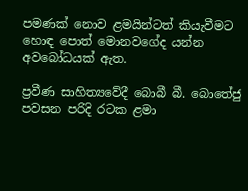පමණක් නොව ළමයින්ටත් කියැවීමට හොඳ පොත් මොනවගේද යන්න අවබෝධයක් ඇත.

ප්‍රවීණ සාහිත්‍යවේදී බොබී බී. බොතේජු පවසන පරිදි රටක ළමා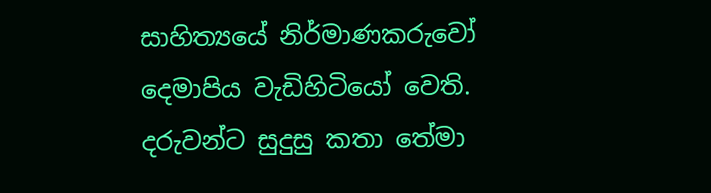සාහිත්‍යයේ නිර්මාණකරුවෝ දෙමාපිය වැඩිහිටියෝ වෙති. දරුවන්ට සුදුසු කතා තේමා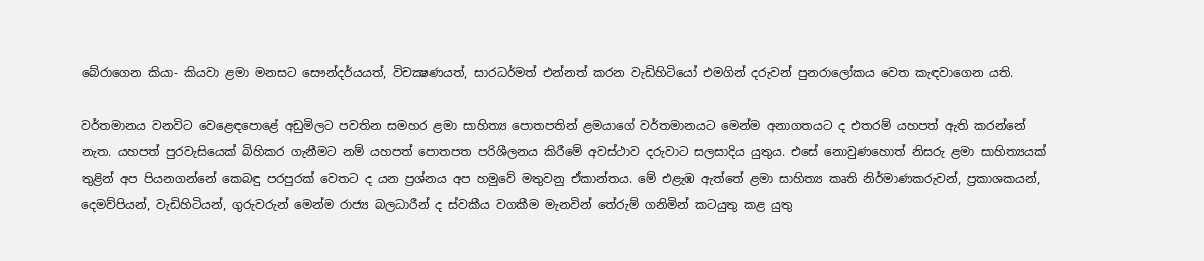බේරාගෙන කියා- කියවා ළමා මනසට සෞන්දර්යයත්, විචක්‍ෂණයත්, සාරධර්මත් එන්නත් කරන වැඩිහිටියෝ එමගින් දරුවන් පුනරාලෝකය වෙත කැඳවාගෙන යති.

වර්තමානය වනවිට වෙළෙඳපොළේ අඩුමිලට පවතින සමහර ළමා සාහිත්‍ය පොතපතින් ළමයාගේ වර්තමානයට මෙන්ම අනාගතයට ද එතරම් යහපත් ඇති කරන්නේ නැත. යහපත් පුරවැසියෙක් බිහිකර ගැනීමට නම් යහපත් පොතපත පරිශීලනය කිරීමේ අවස්ථාව දරුවාට සලසාදිය යුතුය. එසේ නොවුණහොත් නිසරු ළමා සාහිත්‍යයක් තුළින් අප පියනගන්නේ කෙබඳු පරපුරක් වෙතට ද යන ප්‍රශ්නය අප හමුවේ මතුවනු ඒකාන්තය. මේ එළැඹ ඇත්තේ ළමා සාහිත්‍ය කෘති නිර්මාණකරුවන්, ප්‍රකාශකයන්, දෙමව්පියන්, වැඩිහිටියන්, ගුරුවරුන් මෙන්ම රාජ්‍ය බලධාරීන් ද ස්වකීය වගකීම මැනවින් තේරුම් ගනිමින් කටයුතු කළ යුතු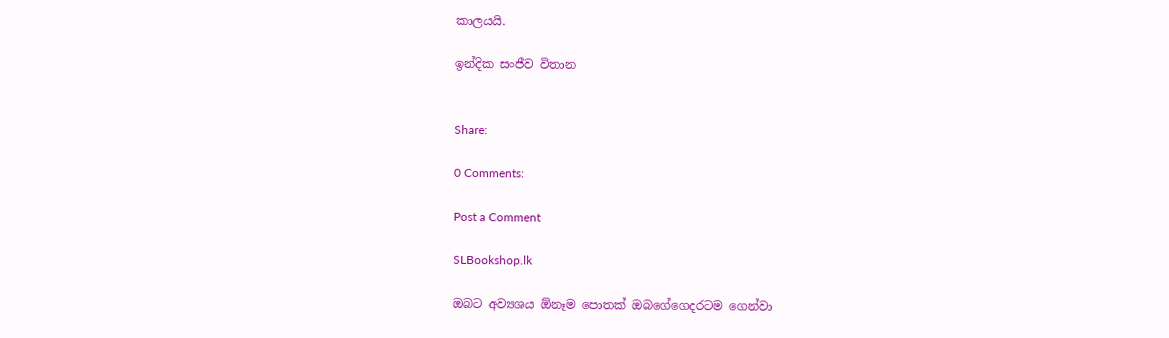කාලයයි.

ඉන්දික සංජීව විතාන


Share:

0 Comments:

Post a Comment

SLBookshop.lk

ඔබට අව්‍යශය ඕනෑම පොතක් ඔබගේගෙදරටම ගෙන්වා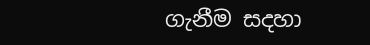ගැනීම සදහා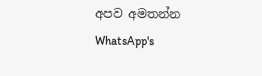අපව අමතන්න
WhatsApp's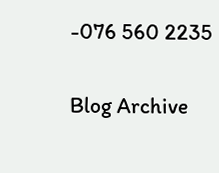-076 560 2235

Blog Archive